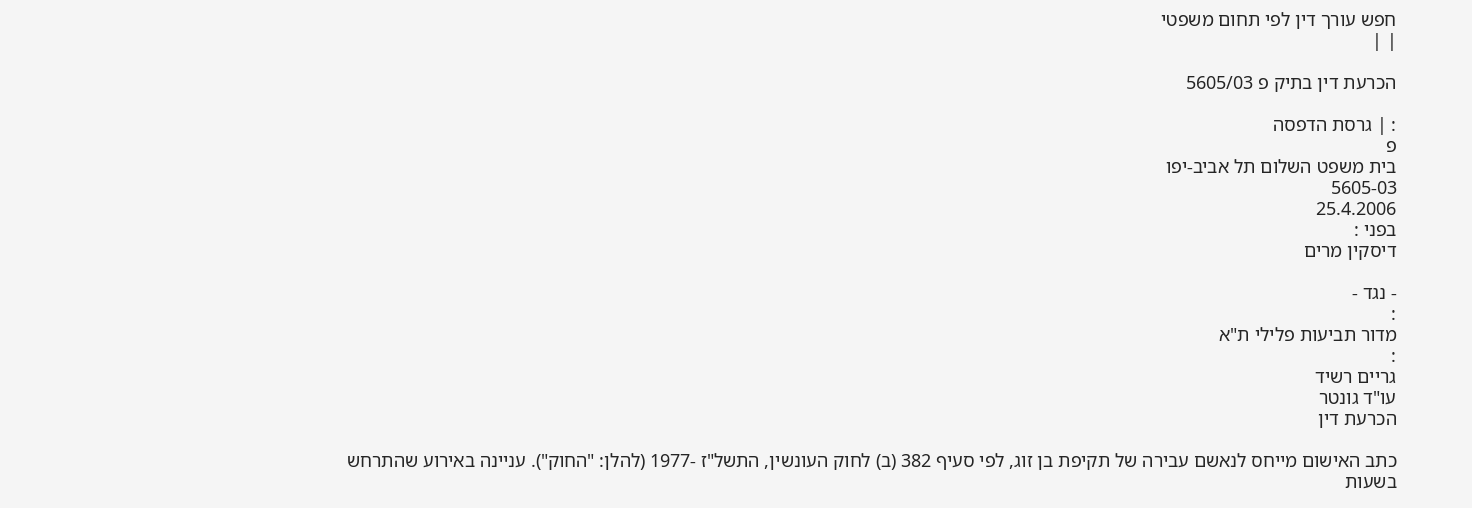חפש עורך דין לפי תחום משפטי
| |

הכרעת דין בתיק פ 5605/03

: | גרסת הדפסה
פ
בית משפט השלום תל אביב-יפו
5605-03
25.4.2006
בפני :
דיסקין מרים

- נגד -
:
מדור תביעות פלילי ת"א
:
גריים רשיד
עו"ד גונטר
הכרעת דין

כתב האישום מייחס לנאשם עבירה של תקיפת בן זוג, לפי סעיף 382 (ב) לחוק העונשין, התשל"ז -1977 (להלן: "החוק"). עניינה באירוע שהתרחש בשעות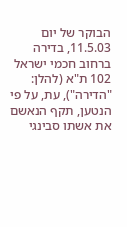הבוקר של יום 11.5.03, בדירה ברחוב חכמי ישראל 102 ת"א (להלן: "הדירה"), עת, על פי הנטען, תקף הנאשם את אשתו סבינגי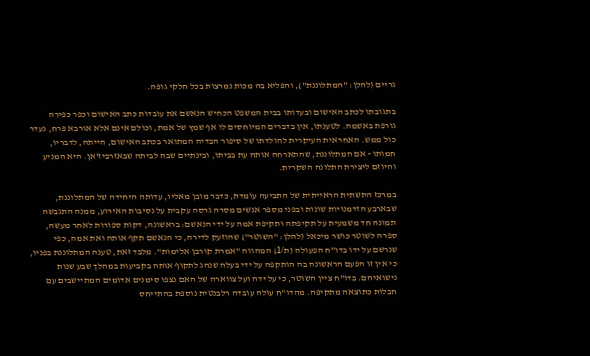גריים (להלן: "המתלוננת"), והפליא בה מכות נמרצות בכל חלקי גופה.

בתגובתו לכתב האישום ובעדותו בבית המשפט הכחיש הנאשם את עובדות כתב האישום וכפר כפירה גורפת באשמה. לטענתו, אין בדברים המיוחסים לו אף שמץ של אמת, וכולם אינם אלא אורבא פרח, נעדר כול ממש. האחראית העיקרית להולדתו של סיפור הבדיה המתואר בכתב האישום, הייתה, לדבריו, חמותו - אם המתלוננת, שהתארחה אותה עת בביתו, ובינתיים שבה לביתה שבאזרביז'אן. היא המניע והיוזם ליצירת התלונה השקרית.

במרכז התשתית הראייתית של התביעה עומדת, כדבר מובן מאליו, עדותה היחידה של המתלוננת, שבארבע הזדמנויות שונות ובפני מספר אנשים מסרה גרסה עקבית על נסיבות האירוע, ממנה התגבשה תמונה חד משמעית על תקיפתה ותקיפת אמה על ידי הנאשם: בראשונה, דקות ספורות לאחר מעשה, ספרה לשוטר כושר מיכאל (להלן: "השוטר") שהוזעק לדירה, כי הנאשם תקף אותה ואת אמה, כפי שנרשם על ידו בדו"ח הפעולה (ת/1) המהווה "אמרת קורבן אלימות". מלבד זאת, טענה המתלוננת בפניו, כי אין זו הפעם הראשונה בה הותקפה על ידי בעלה שנהג לתקוף אותה בקביעות במהלך שבע שנות נישואיהם. בדו"ח ציין השוטר, כי על ידה ועל צווארה של האם נצפו סימנים אדומים המתיישבים עם חבלות כתוצאה מתקיפה. מהדו"ח עולה עובדה רלבנטית נוספת בהתייחס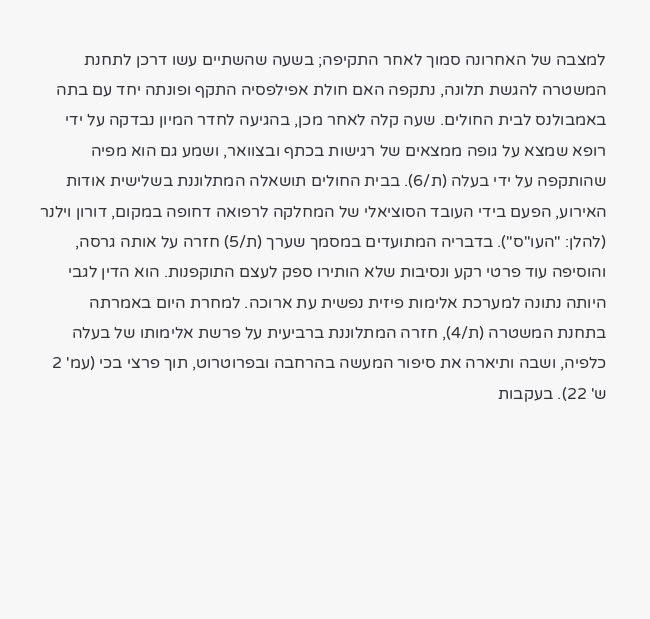למצבה של האחרונה סמוך לאחר התקיפה; בשעה שהשתיים עשו דרכן לתחנת המשטרה להגשת תלונה, נתקפה האם חולת אפילפסיה התקף ופונתה יחד עם בתה באמבולנס לבית החולים. שעה קלה לאחר מכן, בהגיעה לחדר המיון נבדקה על ידי רופא שמצא על גופה ממצאים של רגישות בכתף ובצוואר, ושמע גם הוא מפיה שהותקפה על ידי בעלה (ת/6). בבית החולים תושאלה המתלוננת בשלישית אודות האירוע, הפעם בידי העובד הסוציאלי של המחלקה לרפואה דחופה במקום, דורון וילנר (להלן: "העו"ס"). בדבריה המתועדים במסמך שערך (ת/5) חזרה על אותה גרסה, והוסיפה עוד פרטי רקע ונסיבות שלא הותירו ספק לעצם התוקפנות. הוא הדין לגבי היותה נתונה למערכת אלימות פיזית נפשית עת ארוכה. למחרת היום באמרתה בתחנת המשטרה (ת/4), חזרה המתלוננת ברביעית על פרשת אלימותו של בעלה כלפיה, ושבה ותיארה את סיפור המעשה בהרחבה ובפרוטרוט, תוך פרצי בכי (עמ' 2 ש' 22). בעקבות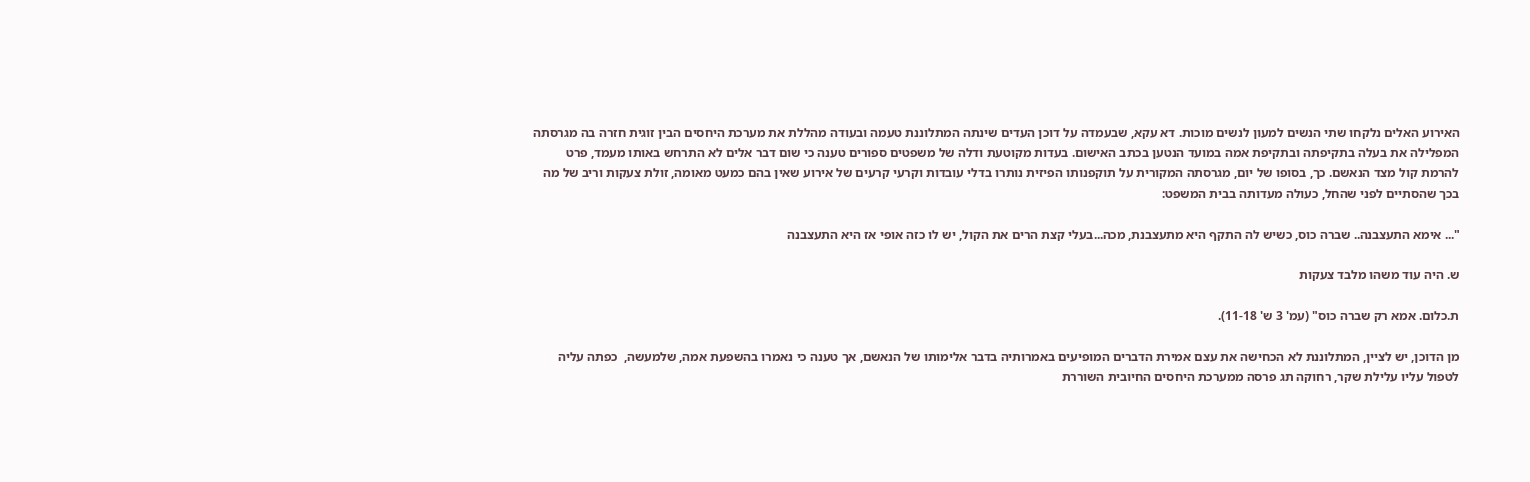האירוע האלים נלקחו שתי הנשים למעון לנשים מוכות. דא עקא, שבעמדה על דוכן העדים שינתה המתלוננת טעמה ובעודה מהללת את מערכת היחסים הבין זוגית חזרה בה מגרסתה המפלילה את בעלה בתקיפתה ובתקיפת אמה במועד הנטען בכתב האישום. בעדות מקוטעת ודלה של משפטים ספורים טענה כי שום דבר אלים לא התרחש באותו מעמד, פרט להרמת קול מצד הנאשם. כך, בסופו של יום, מגרסתה המקורית על תוקפנותו הפיזית נותרו בדלי עובדות וקרעי קרעים של אירוע שאין בהם כמעט מאומה, זולת צעקות וריב של מה בכך שהסתיים לפני שהחל, כעולה מעדותה בבית המשפט:

"... אימא התעצבנה.. שברה כוס, כשיש לה התקף היא מתעצבנת, מכה...בעלי קצת הרים את הקול, יש לו כזה אופי אז היא התעצבנה

ש. היה עוד משהו מלבד צעקות

ת.כלום. אמא רק שברה כוס" (עמ' 3 ש' 11-18).

מן הדוכן, יש לציין, המתלוננת לא הכחישה את עצם אמירת הדברים המופיעים באמרותיה בדבר אלימותו של הנאשם, אך טענה כי נאמרו בהשפעת אמה, שלמעשה,  כפתה עליה לטפול עליו עלילת שקר, רחוקה תג פרסה ממערכת היחסים החיובית השוררת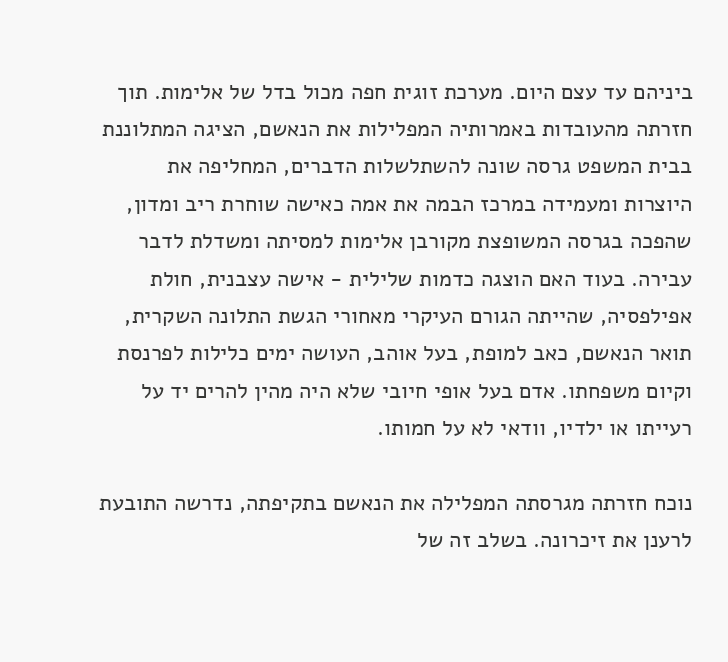ביניהם עד עצם היום. מערכת זוגית חפה מכול בדל של אלימות. תוך חזרתה מהעובדות באמרותיה המפלילות את הנאשם, הציגה המתלוננת בבית המשפט גרסה שונה להשתלשלות הדברים, המחליפה את היוצרות ומעמידה במרכז הבמה את אמה כאישה שוחרת ריב ומדון, שהפכה בגרסה המשופצת מקורבן אלימות למסיתה ומשדלת לדבר עבירה. בעוד האם הוצגה כדמות שלילית - אישה עצבנית, חולת אפילפסיה, שהייתה הגורם העיקרי מאחורי הגשת התלונה השקרית, תואר הנאשם, כאב למופת, בעל אוהב, העושה ימים כלילות לפרנסת וקיום משפחתו. אדם בעל אופי חיובי שלא היה מהין להרים יד על רעייתו או ילדיו, וודאי לא על חמותו.

נוכח חזרתה מגרסתה המפלילה את הנאשם בתקיפתה, נדרשה התובעת לרענן את זיכרונה. בשלב זה של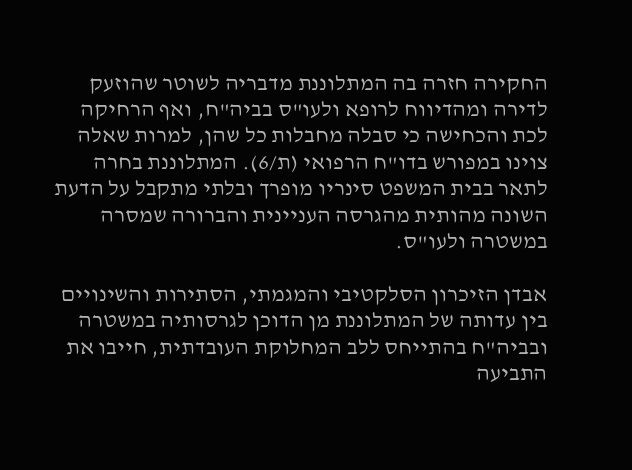החקירה חזרה בה המתלוננת מדבריה לשוטר שהוזעק לדירה ומהדיווח לרופא ולעו"ס בביה"ח, ואף הרחיקה לכת והכחישה כי סבלה מחבלות כל שהן, למרות שאלה צוינו במפורש בדו"ח הרפואי (ת/6). המתלוננת בחרה לתאר בבית המשפט סינריו מופרך ובלתי מתקבל על הדעת השונה מהותית מהגרסה העניינית והברורה שמסרה במשטרה ולעו"ס.

אבדן הזיכרון הסלקטיבי והמגמתי, הסתירות והשינויים בין עדותה של המתלוננת מן הדוכן לגרסותיה במשטרה ובביה"ח בהתייחס ללב המחלוקת העובדתית, חייבו את התביעה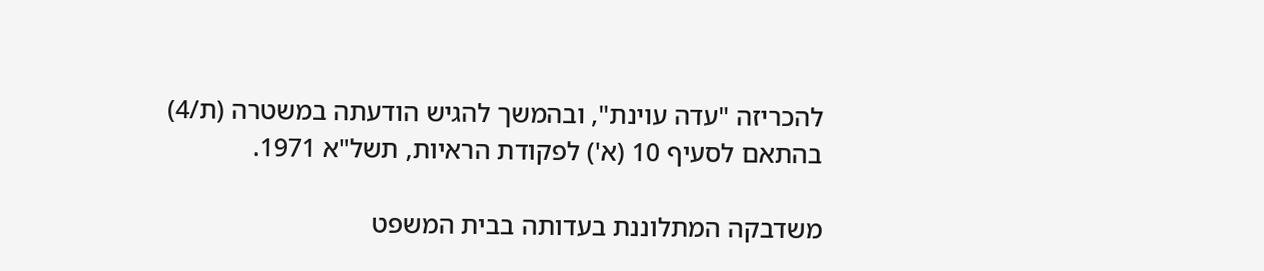להכריזה "עדה עוינת", ובהמשך להגיש הודעתה במשטרה (ת/4) בהתאם לסעיף 10 (א') לפקודת הראיות, תשל"א 1971.

משדבקה המתלוננת בעדותה בבית המשפט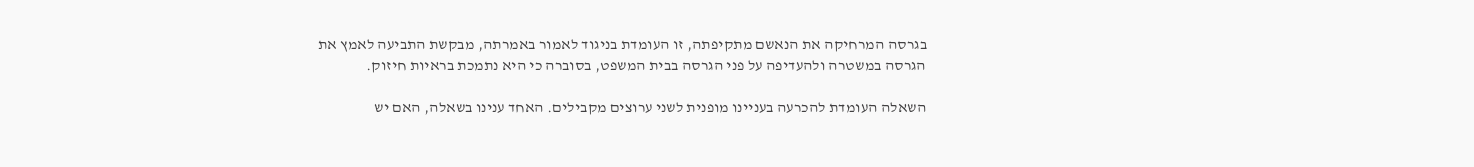בגרסה המרחיקה את הנאשם מתקיפתה, זו העומדת בניגוד לאמור באמרתה, מבקשת התביעה לאמץ את הגרסה במשטרה ולהעדיפה על פני הגרסה בבית המשפט, בסוברה כי היא נתמכת בראיות חיזוק.

השאלה העומדת להכרעה בעניינו מופנית לשני ערוצים מקבילים. האחד ענינו בשאלה, האם יש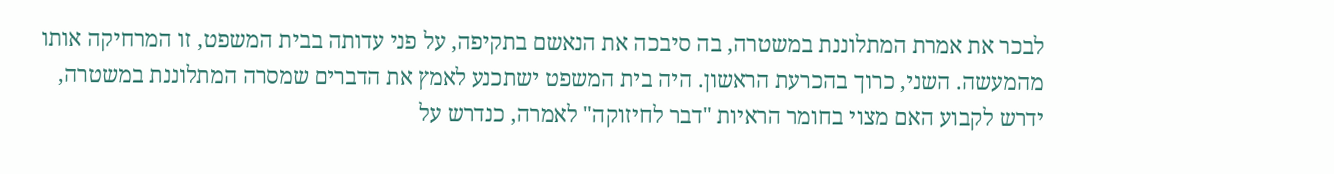לבכר את אמרת המתלוננת במשטרה, בה סיבכה את הנאשם בתקיפה, על פני עדותה בבית המשפט, זו המרחיקה אותו מהמעשה. השני, כרוך בהכרעת הראשון. היה בית המשפט ישתכנע לאמץ את הדברים שמסרה המתלוננת במשטרה, ידרש לקבוע האם מצוי בחומר הראיות "דבר לחיזוקה" לאמרה, כנדרש על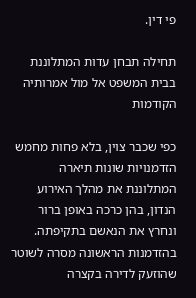פי דין.

תחילה תבחן עדות המתלוננת בבית המשפט אל מול אמרותיה הקודמות

כפי שכבר צוין, בלא פחות מחמש הזדמנויות שונות תיארה המתלוננת את מהלך האירוע הנדון, בהן כרכה באופן ברור ונחרץ את הנאשם בתקיפתה. בהזדמנות הראשונה מסרה לשוטר שהוזעק לדירה בקצרה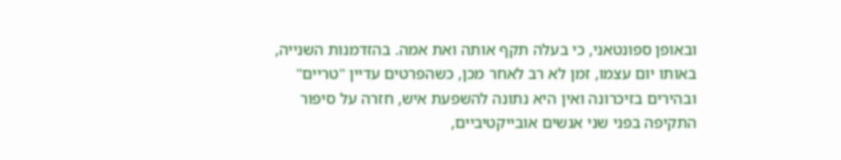ובאופן ספונטאני, כי בעלה תקף אותה ואת אמה. בהזדמנות השנייה, באותו יום עצמו, זמן לא רב לאחר מכן, כשהפרטים עדיין "טריים" ובהירים בזיכרונה ואין היא נתונה להשפעת איש, חזרה על סיפור התקיפה בפני שני אנשים אובייקטיביים,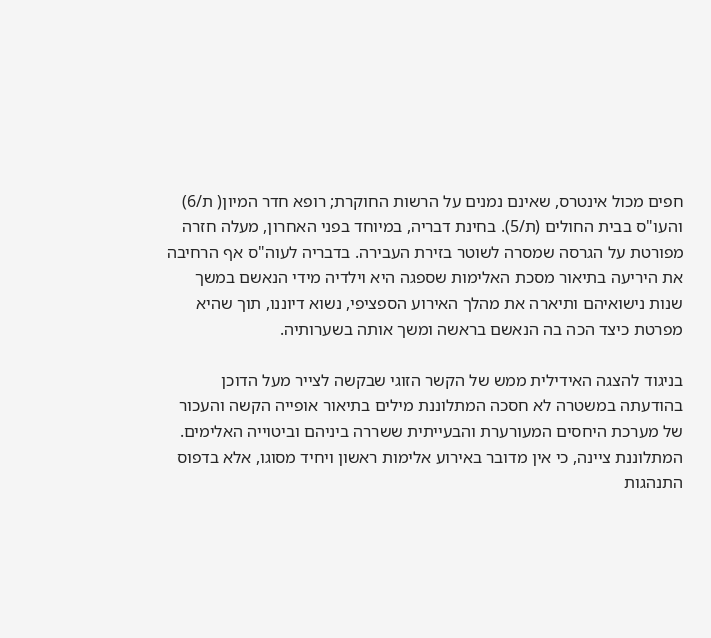חפים מכול אינטרס, שאינם נמנים על הרשות החוקרת; רופא חדר המיון( ת/6) והעו"ס בבית החולים (ת/5). בחינת דבריה, במיוחד בפני האחרון, מעלה חזרה מפורטת על הגרסה שמסרה לשוטר בזירת העבירה. בדבריה לעוה"ס אף הרחיבה את היריעה בתיאור מסכת האלימות שספגה היא וילדיה מידי הנאשם במשך שנות נישואיהם ותיארה את מהלך האירוע הספציפי, נשוא דיוננו, תוך שהיא מפרטת כיצד הכה בה הנאשם בראשה ומשך אותה בשערותיה.

בניגוד להצגה האידילית ממש של הקשר הזוגי שבקשה לצייר מעל הדוכן בהודעתה במשטרה לא חסכה המתלוננת מילים בתיאור אופייה הקשה והעכור של מערכת היחסים המעורערת והבעייתית ששררה ביניהם וביטוייה האלימים. המתלוננת ציינה, כי אין מדובר באירוע אלימות ראשון ויחיד מסוגו, אלא בדפוס התנהגות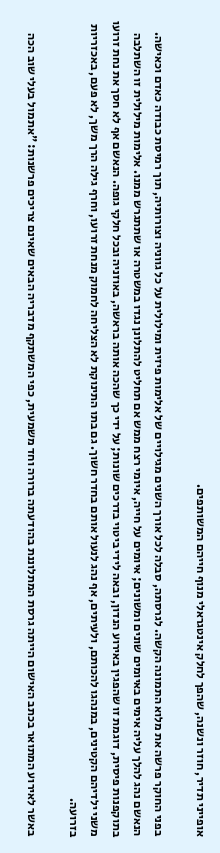אופייני תדיר, חוזר ונשנה, שהפך לחלק אינטגראלי מנוף חייהם המשותפים.

בפני החוקר פרשה את מלוא התמונה הקשה. לגרסתה, סבלה לכל אורך השנים מגילויים של אלימות פיזית ומילולית על כל גווניה וצורותיה, תוך רמיסת כבודה כאדם וכאישה. הנאשם נהג להלך עליה אימים באיומים שונים ומשונים; איומים על חייה, איומי רצח ממש אם תחליט להתלונן נגדו במשטרה או שתתגרש ממנו. אלימות מילולית זו השתלבה בתוקפנות פיסית, דוגמת זו שהפגין באירוע הנדון, ובאה לידי ביטוי בדרכים שונות; על ידי כך שהכה אותה בראשה, באוזניה ובכל חלקי גופה. הנאשם אף לא חסך את נחת זרועו משני ילדיהם הקטינים, במנהגו להכותם, ולעיתים, אף נהג לנעול אותם בחדר חשוך. גם בתו התינוקת לא הצליחה לחמוק מנחת זרועו, וחרף גילה הרך משך, לא פעם, באכזריות בזרועה.

באשר לאירוע המתואר בכתב האישום הייתה גרסת המתלוננת בהודעתה ברורה וחד משמעית, כפי המשתקף מדבריה הבאים שאינם צריכים פרשנות: "אתמול בעלי שוב הכה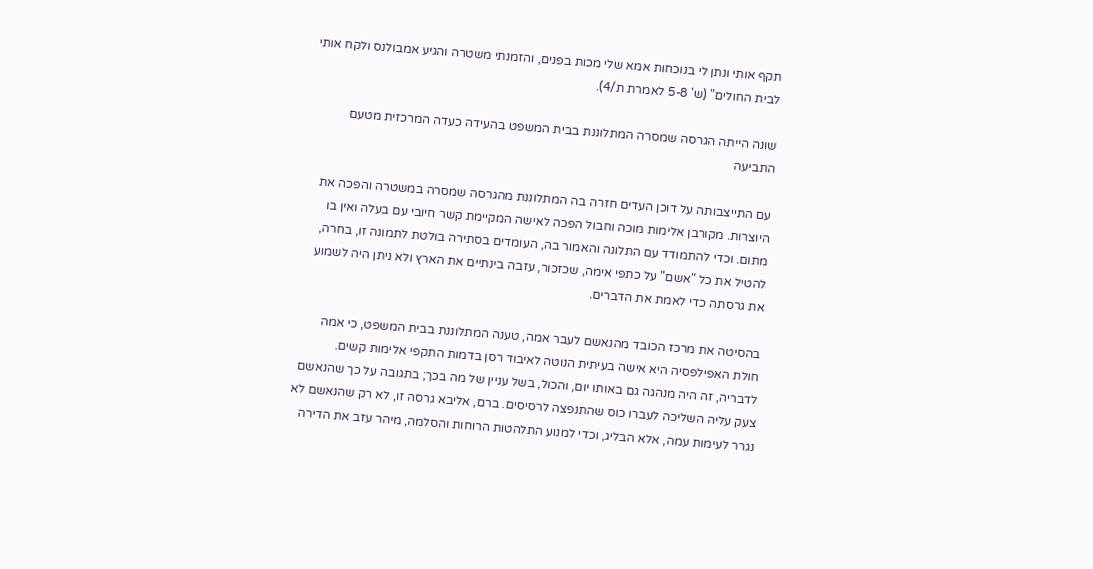תקף אותי ונתן לי בנוכחות אמא שלי מכות בפנים, והזמנתי משטרה והגיע אמבולנס ולקח אותי לבית החולים" (ש' 5-8 לאמרת ת/4).

שונה הייתה הגרסה שמסרה המתלוננת בבית המשפט בהעידה כעדה המרכזית מטעם התביעה

עם התייצבותה על דוכן העדים חזרה בה המתלוננת מהגרסה שמסרה במשטרה והפכה את היוצרות. מקורבן אלימות מוכה וחבול הפכה לאישה המקיימת קשר חיובי עם בעלה ואין בו מתום. וכדי להתמודד עם התלונה והאמור בה, העומדים בסתירה בולטת לתמונה זו, בחרה, להטיל את כל "אשם" על כתפי אימה, שכזכור, עזבה בינתיים את הארץ ולא ניתן היה לשמוע את גרסתה כדי לאמת את הדברים.

בהסיטה את מרכז הכובד מהנאשם לעבר אמה, טענה המתלוננת בבית המשפט, כי אמה חולת האפילפסיה היא אישה בעיתית הנוטה לאיבוד רסן בדמות התקפי אלימות קשים. לדבריה, זה היה מנהגה גם באותו יום, והכול, בשל עניין של מה בכך; בתגובה על כך שהנאשם צעק עליה השליכה לעברו כוס שהתנפצה לרסיסים. ברם, אליבא גרסה זו, לא רק שהנאשם לא נגרר לעימות עמה, אלא הבליג, וכדי למנוע התלהטות הרוחות והסלמה, מיהר עזב את הדירה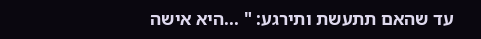עד שהאם תתעשת ותירגע: " ...היא אישה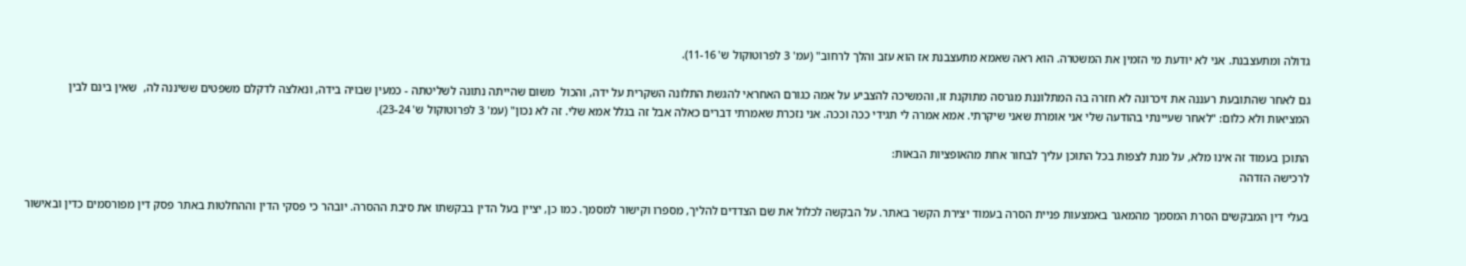גדולה ומתעצבנת. אני לא יודעת מי הזמין את המשטרה. הוא ראה שאמא מתעצבנת אז הוא עזב והלך לרחוב" (עמ' 3 לפרוטוקול ש' 11-16).

גם לאחר שהתובעת רעננה את זיכרונה לא חזרה בה המתלוננת מגרסה מתוקנת זו, והמשיכה להצביע על אמה כגורם האחראי להגשת התלונה השקרית על ידה, והכול  משום שהייתה נתונה לשליטתה - כמעין שבויה בידה, ונאלצה לדקלם משפטים ששיננה לה,  שאין בינם לבין המציאות ולא כלום: "לאחר שעיינתי בהודעה שלי אני אומרת שאני שיקרתי. אמא אמרה לי תגידי ככה וככה. אני נזכרת שאמרתי דברים כאלה אבל זה בגלל אמא שלי. זה לא נכון" (עמ' 3 לפרוטוקול ש' 23-24).

התוכן בעמוד זה אינו מלא, על מנת לצפות בכל התוכן עליך לבחור אחת מהאופציות הבאות:
לרכישה הזדהה

בעלי דין המבקשים הסרת המסמך מהמאגר באמצעות פניית הסרה בעמוד יצירת הקשר באתר. על הבקשה לכלול את שם הצדדים להליך, מספרו וקישור למסמך. כמו כן, יציין בעל הדין בבקשתו את סיבת ההסרה. יובהר כי פסקי הדין וההחלטות באתר פסק דין מפורסמים כדין ובאישור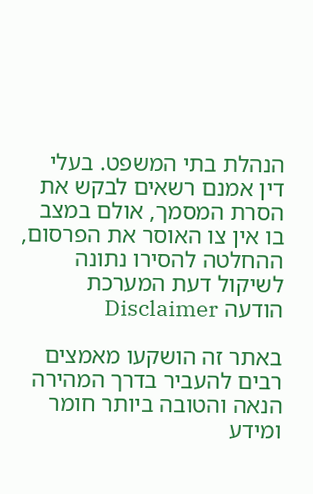הנהלת בתי המשפט. בעלי דין אמנם רשאים לבקש את הסרת המסמך, אולם במצב בו אין צו האוסר את הפרסום, ההחלטה להסירו נתונה לשיקול דעת המערכת
הודעה Disclaimer

באתר זה הושקעו מאמצים רבים להעביר בדרך המהירה הנאה והטובה ביותר חומר ומידע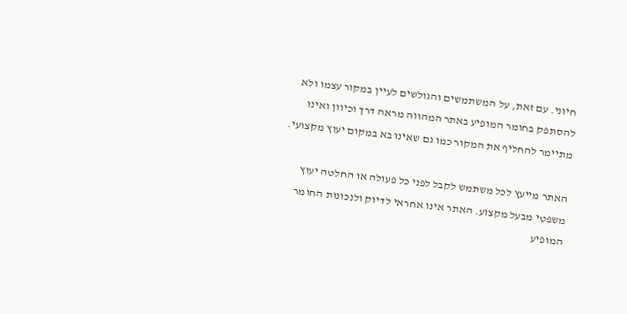חיוני. עם זאת, על המשתמשים והגולשים לעיין במקור עצמו ולא להסתפק בחומר המופיע באתר המהווה מראה דרך וכיוון ואינו מתיימר להחליף את המקור כמו גם שאינו בא במקום יעוץ מקצועי.

האתר מייעץ לכל משתמש לקבל לפני כל פעולה או החלטה יעוץ משפטי מבעל מקצוע. האתר אינו אחראי לדיוק ולנכונות החומר המופיע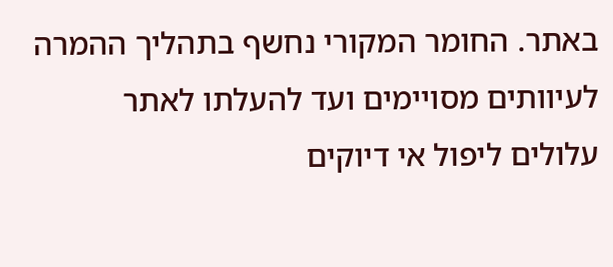באתר. החומר המקורי נחשף בתהליך ההמרה לעיוותים מסויימים ועד להעלתו לאתר עלולים ליפול אי דיוקים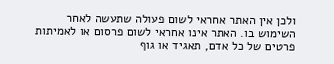ולכן אין האתר אחראי לשום פעולה שתעשה לאחר השימוש בו. האתר אינו אחראי לשום פרסום או לאמיתות פרטים של כל אדם, תאגיד או גוף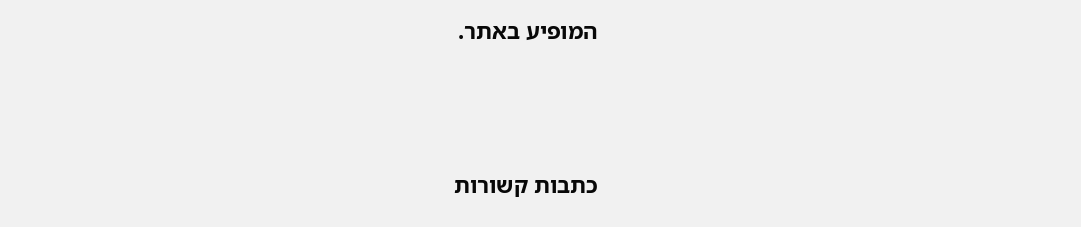המופיע באתר.




כתבות קשורות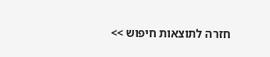חזרה לתוצאות חיפוש >>